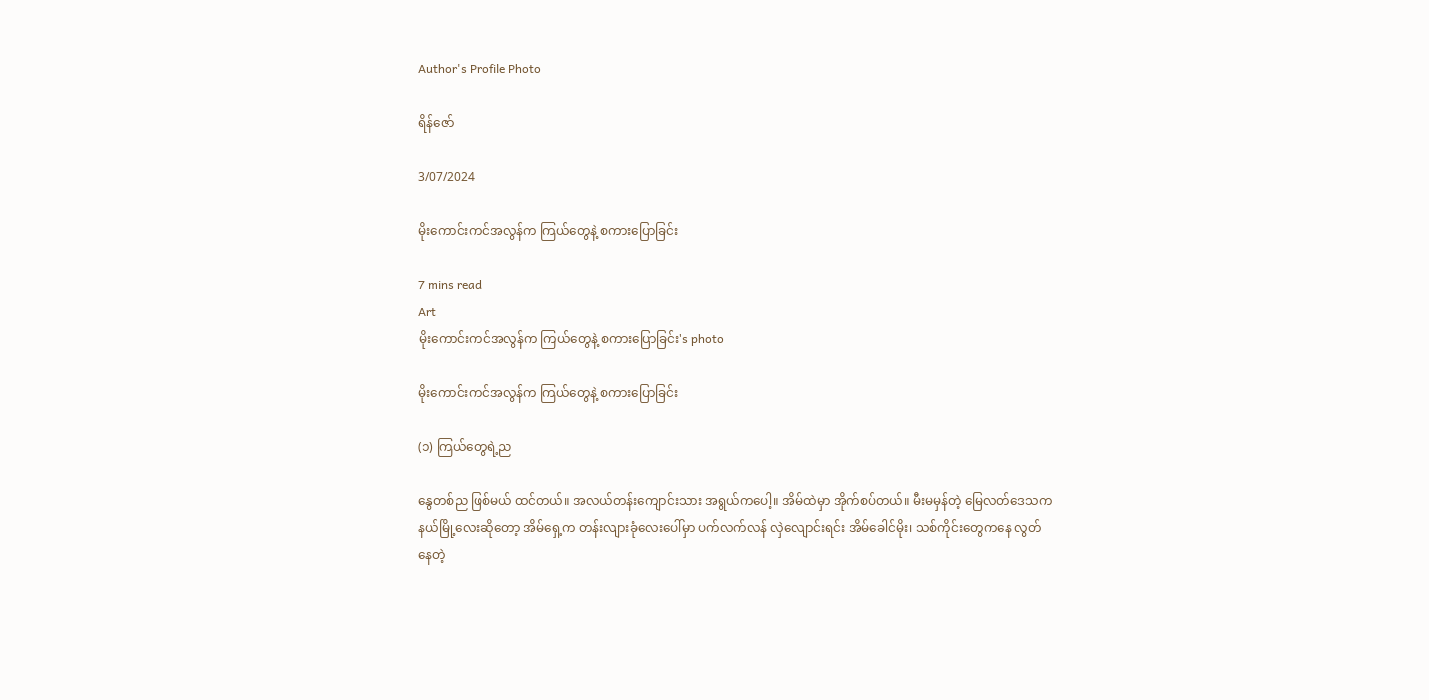Author's Profile Photo

ရိန်ဇော်

3/07/2024

မိုးကောင်းကင်အလွန်က ကြယ်တွေနဲ့ စကားပြောခြင်း

7 mins read
Art
မိုးကောင်းကင်အလွန်က ကြယ်တွေနဲ့ စကားပြောခြင်း's photo

မိုးကောင်းကင်အလွန်က ကြယ်တွေနဲ့ စကားပြောခြင်း

(၁) ကြယ်တွေရဲ့ည

နွေတစ်ည ဖြစ်မယ် ထင်တယ်။ အလယ်တန်းကျောင်းသား အရွယ်ကပေါ့။ အိမ်ထဲမှာ အိုက်စပ်တယ်။ မီးမမှန်တဲ့ မြေလတ်ဒေသက နယ်မြို့လေးဆိုတော့ အိမ်ရှေ့က တန်းလျားခုံလေးပေါ်မှာ ပက်လက်လန် လှဲလျောင်းရင်း အိမ်ခေါင်မိုး၊ သစ်ကိုင်းတွေကနေ လွတ်နေတဲ့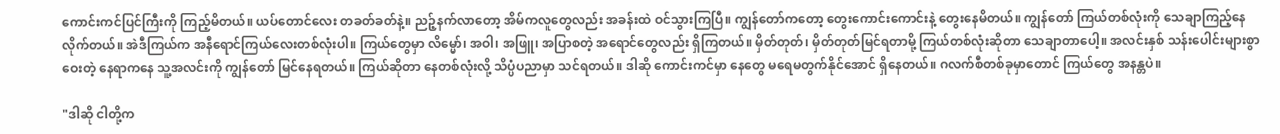ကောင်းကင်ပြင်ကြီးကို ကြည့်မိတယ်။ ယပ်တောင်လေး တခတ်ခတ်နဲ့။ ညဉ့်နက်လာတော့ အိမ်ကလူတွေလည်း အခန်းထဲ ဝင်သွားကြပြီ။ ကျွန်တော်ကတော့ တွေးကောင်းကောင်းနဲ့ တွေးနေမိတယ်။ ကျွန်တော် ကြယ်တစ်လုံးကို သေချာကြည့်နေလိုက်တယ်။ အဲဒီကြယ်က အနီရောင်ကြယ်လေးတစ်လုံးပါ။ ကြယ်တွေမှာ လိမ္မော်၊ အဝါ၊ အဖြူ၊ အပြာစတဲ့ အရောင်တွေလည်း ရှိကြတယ်။ မှိတ်တုတ်၊ မှိတ်တုတ်မြင်ရတာမို့ ကြယ်တစ်လုံးဆိုတာ သေချာတာပေါ့။ အလင်းနှစ် သန်းပေါင်းများစွာဝေးတဲ့ နေရာကနေ သူ့အလင်းကို ကျွန်တော် မြင်နေရတယ်။ ကြယ်ဆိုတာ နေတစ်လုံးလို့ သိပ္ပံပညာမှာ သင်ရတယ်။ ဒါဆို ကောင်းကင်မှာ နေတွေ မရေမတွက်နိုင်အောင် ရှိနေတယ်။ ဂလက်စီတစ်ခုမှာတောင် ကြယ်တွေ အနန္တပဲ။

"ဒါဆို ငါတို့က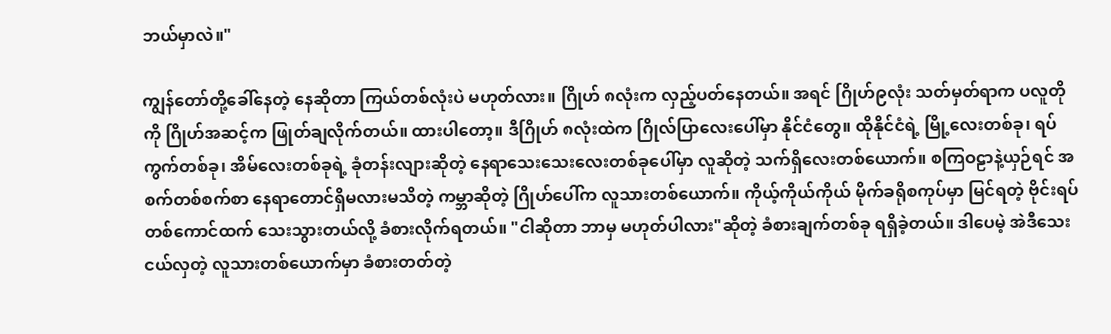ဘယ်မှာလဲ။"

ကျွန်တော်တို့ခေါ်နေတဲ့ နေဆိုတာ ကြယ်တစ်လုံးပဲ မဟုတ်လား။ ဂြိုဟ် ၈လုံးက လှည့်ပတ်နေတယ်။ အရင် ဂြိုဟ်၉လုံး သတ်မှတ်ရာက ပလူတိုကို ဂြိုဟ်အဆင့်က ဖြုတ်ချလိုက်တယ်။ ထားပါတော့။ ဒီဂြိုဟ် ၈လုံးထဲက ဂြိုလ်ပြာလေးပေါ်မှာ နိုင်ငံတွေ။ ထိုနိုင်ငံရဲ့ မြို့လေးတစ်ခု၊ ရပ်ကွက်တစ်ခု၊ အိမ်လေးတစ်ခုရဲ့ ခုံတန်းလျားဆိုတဲ့ နေရာသေးသေးလေးတစ်ခုပေါ်မှာ လူဆိုတဲ့ သက်ရှိလေးတစ်ယောက်။ စကြဝဠာနဲ့ယှဉ်ရင် အစက်တစ်စက်စာ နေရာတောင်ရှိမလားမသိတဲ့ ကမ္ဘာဆိုတဲ့ ဂြိုဟ်ပေါ်က လူသားတစ်ယောက်။ ကိုယ့်ကိုယ်ကိုယ် မိုက်ခရိုစကုပ်မှာ မြင်ရတဲ့ ဗိုင်းရပ်တစ်ကောင်ထက် သေးသွားတယ်လို့ ခံစားလိုက်ရတယ်။ "ငါဆိုတာ ဘာမှ မဟုတ်ပါလား"ဆိုတဲ့ ခံစားချက်တစ်ခု ရရှိခဲ့တယ်။ ဒါပေမဲ့ အဲဒီသေးငယ်လှတဲ့ လူသားတစ်ယောက်မှာ ခံစားတတ်တဲ့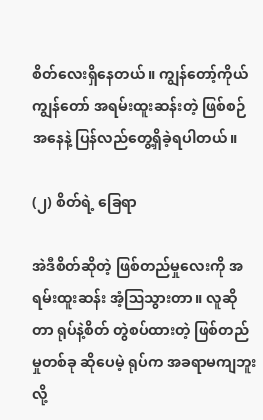စိတ်လေးရှိနေတယ်။ ကျွန်တော့်ကိုယ်ကျွန်တော် အရမ်းထူးဆန်းတဲ့ ဖြစ်စဉ်အနေနဲ့ ပြန်လည်တွေ့ရှိခဲ့ရပါတယ်။

(၂) စိတ်ရဲ့ ခြေရာ

အဲဒီစိတ်ဆိုတဲ့ ဖြစ်တည်မှုလေးကို အရမ်းထူးဆန်း အံ့ဩသွားတာ။ လူဆိုတာ ရုပ်နဲ့စိတ် တွဲစပ်ထားတဲ့ ဖြစ်တည်မှုတစ်ခု ဆိုပေမဲ့ ရုပ်က အခရာမကျဘူးလို့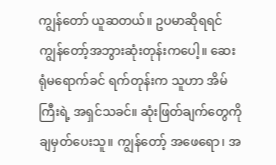ကျွန်တော် ယူဆတယ်။ ဥပမာဆိုရရင် ကျွန်တော့်အဘွားဆုံးတုန်းကပေါ့။ ဆေးရုံမရောက်ခင် ရက်တုန်းက သူဟာ အိမ်ကြီးရဲ့ အရှင်သခင်။ ဆုံးဖြတ်ချက်တွေကို ချမှတ်ပေးသူ။ ကျွန်တော့် အဖေရော၊ အ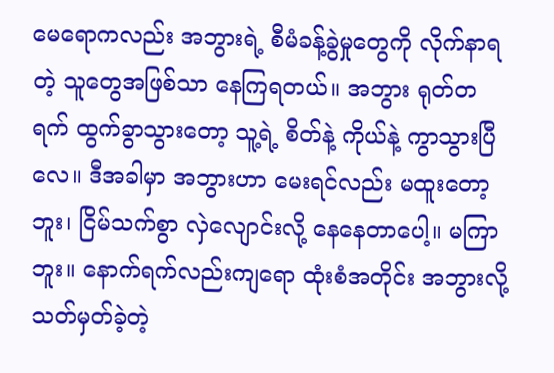မေရောကလည်း အဘွားရဲ့ စီမံခန့်ခွဲမှုတွေကို လိုက်နာရတဲ့ သူတွေအဖြစ်သာ နေကြရတယ်။ အဘွား ရုတ်တရက် ထွက်ခွာသွားတော့ သူ့ရဲ့ စိတ်နဲ့ ကိုယ်နဲ့ ကွာသွားပြီလေ။ ဒီအခါမှာ အဘွားဟာ မေးရင်လည်း မထူးတော့ဘူး၊ ငြိမ်သက်စွာ လှဲလျောင်းလို့ နေနေတာပေါ့။ မကြာဘူး။ နောက်ရက်လည်းကျရော ထုံးစံအတိုင်း အဘွားလို့ သတ်မှတ်ခဲ့တဲ့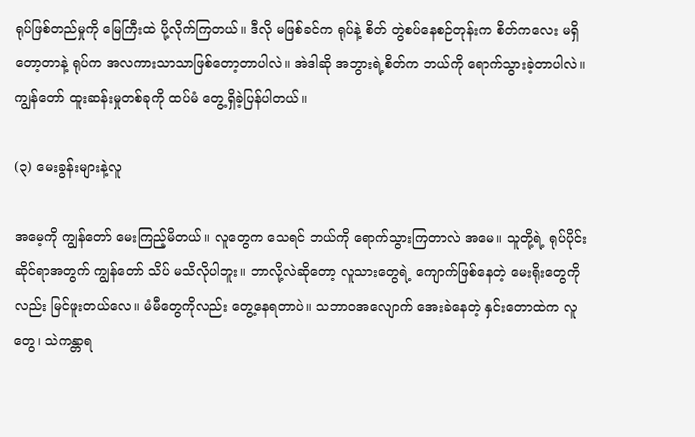ရုပ်ဖြစ်တည်မှုကို မြေကြီးထဲ ပို့လိုက်ကြတယ်။ ဒီလို မဖြစ်ခင်က ရုပ်နဲ့ စိတ် တွဲစပ်နေစဉ်တုန်းက စိတ်ကလေး မရှိတော့တာနဲ့ ရုပ်က အလကားသာသာဖြစ်တော့တာပါလဲ။ အဲဒါဆို အဘွားရဲ့စိတ်က ဘယ်ကို ရောက်သွားခဲ့တာပါလဲ။ ကျွန်တော် ထူးဆန်းမှုတစ်ခုကို ထပ်မံ တွေ့ရှိခဲ့ပြန်ပါတယ်။

(၃) မေးခွန်းများနဲ့လူ

အမေ့ကို ကျွန်တော် မေးကြည့်မိတယ်။ လူတွေက သေရင် ဘယ်ကို ရောက်သွားကြတာလဲ အမေ။ သူတို့ရဲ့ ရုပ်ပိုင်းဆိုင်ရာအတွက် ကျွန်တော် သိပ် မသိလိုပါဘူး။ ဘာလို့လဲဆိုတော့ လူသားတွေရဲ့ ကျောက်ဖြစ်နေတဲ့ မေးရိုးတွေကိုလည်း မြင်ဖူးတယ်လေ။ မံမီတွေကိုလည်း တွေ့နေရတာပဲ။ သဘာဝအလျောက် အေးခဲနေတဲ့ နှင်းတောထဲက လူတွေ၊ သဲကန္တာရ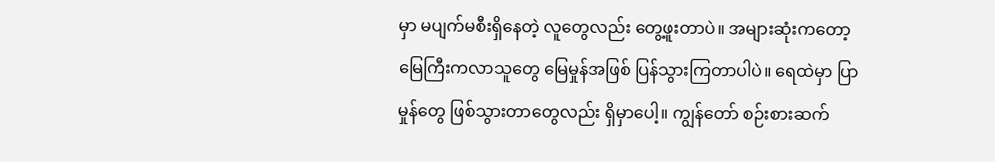မှာ မပျက်မစီးရှိနေတဲ့ လူတွေလည်း တွေ့ဖူးတာပဲ။ အများဆုံးကတော့ မြေကြီးကလာသူတွေ မြေမှုန်အဖြစ် ပြန်သွားကြတာပါပဲ။ ရေထဲမှာ ပြာမှုန်တွေ ဖြစ်သွားတာတွေလည်း ရှိမှာပေါ့။ ကျွန်တော် စဉ်းစားဆက်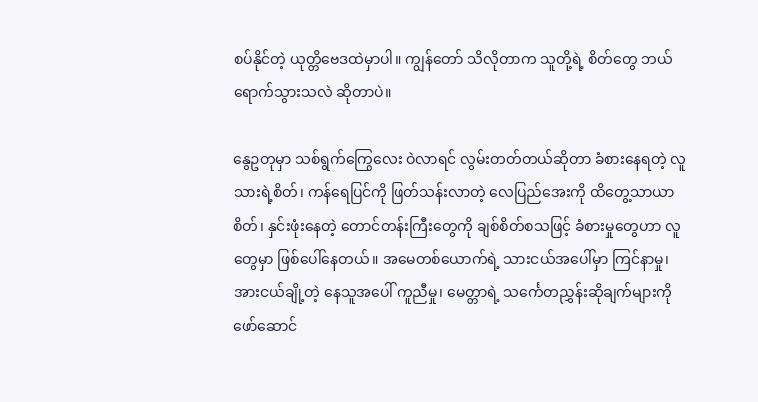စပ်နိုင်တဲ့ ယုတ္တိဗေဒထဲမှာပါ။ ကျွန်တော် သိလိုတာက သူတို့ရဲ့ စိတ်တွေ ဘယ်ရောက်သွားသလဲ ဆိုတာပဲ။

နွေဥတုမှာ သစ်ရွက်ကြွေလေး ဝဲလာရင် လွမ်းတတ်တယ်ဆိုတာ ခံစားနေရတဲ့ လူသားရဲ့စိတ်၊ ကန်ရေပြင်ကို ဖြတ်သန်းလာတဲ့ လေပြည်အေးကို ထိတွေ့သာယာစိတ်၊ နှင်းဖုံးနေတဲ့ တောင်တန်းကြီးတွေကို ချစ်စိတ်စသဖြင့် ခံစားမှုတွေဟာ လူတွေမှာ ဖြစ်ပေါ်နေတယ်။ အမေတစ်ယောက်ရဲ့ သားငယ်အပေါ်မှာ ကြင်နာမှု၊ အားငယ်ချို့တဲ့ နေသူအပေါ် ကူညီမှု၊ မေတ္တာရဲ့ သင်္ကေတညွှန်းဆိုချက်များကို ဖော်ဆောင်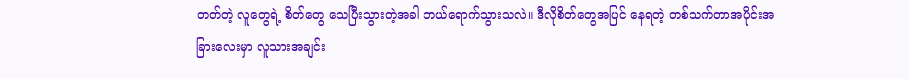တတ်တဲ့ လူတွေရဲ့ စိတ်တွေ သေပြီးသွားတဲ့အခါ ဘယ်ရောက်သွားသလဲ။ ဒီလိုစိတ်တွေအပြင် နေရတဲ့ တစ်သက်တာအပိုင်းအခြားလေးမှာ လူသားအချင်း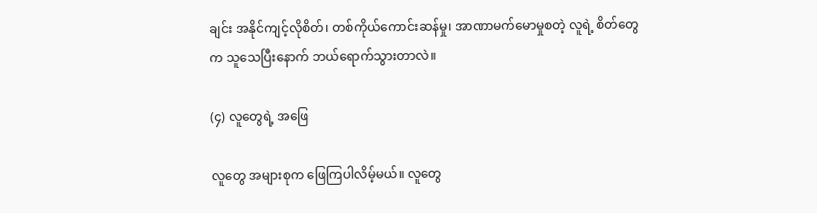ချင်း အနိုင်ကျင့်လိုစိတ်၊ တစ်ကိုယ်ကောင်းဆန်မှု၊ အာဏာမက်မောမှုစတဲ့ လူရဲ့ စိတ်တွေက သူသေပြီးနောက် ဘယ်ရောက်သွားတာလဲ။

(၄) လူတွေရဲ့ အဖြေ

လူတွေ အများစုက ဖြေကြပါလိမ့်မယ်။ လူတွေ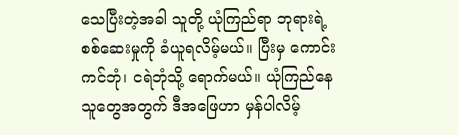သေပြီးတဲ့အခါ သူတို့ ယုံကြည်ရာ ဘုရားရဲ့ စစ်ဆေးမှုကို ခံယူရလိမ့်မယ်။ ပြီးမှ ကောင်းကင်ဘုံ၊ ငရဲဘုံသို့ ရောက်မယ်။ ယုံကြည်နေသူတွေအတွက် ဒီအဖြေဟာ မှန်ပါလိမ့်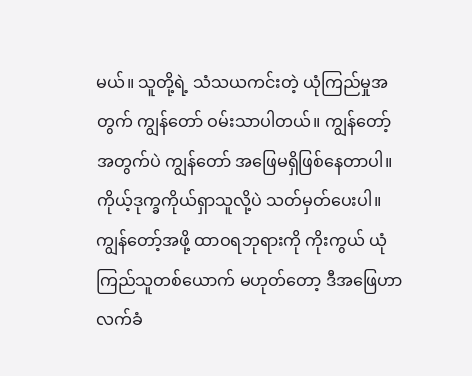မယ်။ သူတို့ရဲ့ သံသယကင်းတဲ့ ယုံကြည်မှုအတွက် ကျွန်တော် ဝမ်းသာပါတယ်။ ကျွန်တော့်အတွက်ပဲ ကျွန်တော် အဖြေမရှိဖြစ်နေတာပါ။ ကိုယ့်ဒုက္ခကိုယ်ရှာသူလို့ပဲ သတ်မှတ်ပေးပါ။ ကျွန်တော့်အဖို့ ထာဝရဘုရားကို ကိုးကွယ် ယုံကြည်သူတစ်ယောက် မဟုတ်တော့ ဒီအဖြေဟာ လက်ခံ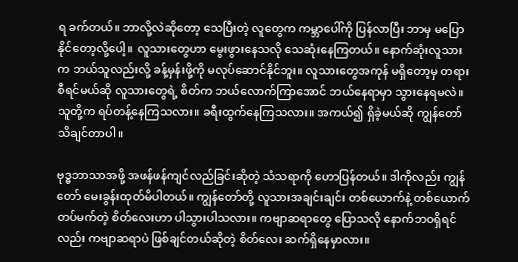ရ ခက်တယ်။ ဘာလို့လဲဆိုတော့ သေပြီးတဲ့ လူတွေက ကမ္ဘာပေါ်ကို ပြန်လာပြီး ဘာမှ မပြောနိုင်တော့လို့ပေါ့။ လူသားတွေဟာ မွေးဖွားနေသလို သေဆုံးနေကြတယ်။ နောက်ဆုံးလူသားက ဘယ်သူလည်းလို့ ခန့်မှန်းဖို့ကို မလုပ်ဆောင်နိုင်ဘူး။ လူသားတွေအကုန် မရှိတော့မှ တရားစီရင်မယ်ဆို လူသားတွေရဲ့ စိတ်က ဘယ်လောက်ကြာအောင် ဘယ်နေရာမှာ သွားနေရမလဲ။ သူတို့က ရပ်တန့်နေကြသလား။ ခရီးထွက်နေကြသလား။ အကယ်၍ ရှိခဲ့မယ်ဆို ကျွန်တော် သိချင်တာပါ။

ဗုဒ္ဓဘာသာအဖို့ အဖန်ဖန်ကျင်လည်ခြင်းဆိုတဲ့ သံသရာကို ဟောပြန်တယ်။ ဒါကိုလည်း ကျွန်တော် မေးခွန်းထုတ်မိပါတယ်။ ကျွန်တော်တို့ လူသားအချင်းချင်း တစ်ယောက်နဲ့ တစ်ယောက် တပ်မက်တဲ့ စိတ်လေးဟာ ပါသွားပါသလား။ ကဗျာဆရာတွေ ပြောသလို နောက်ဘဝရှိရင်လည်း ကဗျာဆရာပဲ ဖြစ်ချင်တယ်ဆိုတဲ့ စိတ်လေး ဆက်ရှိနေမှာလား။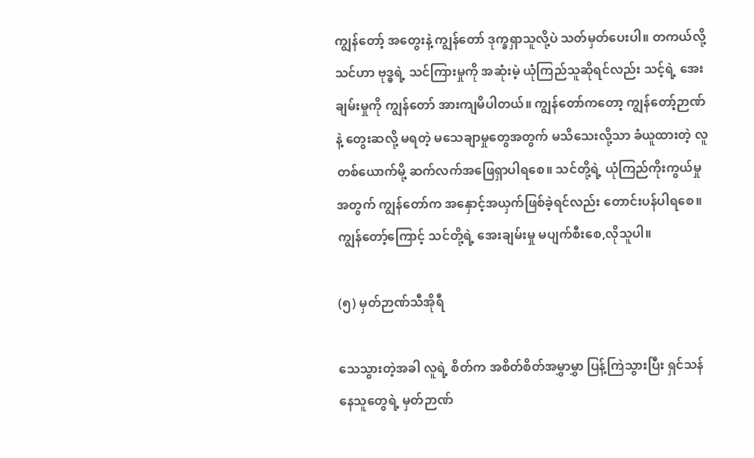ကျွန်တော့် အတွေးနဲ့ ကျွန်တော် ဒုက္ခရှာသူလို့ပဲ သတ်မှတ်ပေးပါ။ တကယ်လို့ သင်ဟာ ဗုဒ္ဓရဲ့ သင်ကြားမှုကို အဆုံးမဲ့ ယုံကြည်သူဆိုရင်လည်း သင့်ရဲ့ အေးချမ်းမှုကို ကျွန်တော် အားကျမိပါတယ်။ ကျွန်တော်ကတော့ ကျွန်တော့်ဉာဏ်နဲ့ တွေးဆလို့ မရတဲ့ မသေချာမှုတွေအတွက် မသိသေးလို့သာ ခံယူထားတဲ့ လူတစ်ယောက်မို့ ဆက်လက်အဖြေရှာပါရစေ။ သင်တို့ရဲ့ ယုံကြည်ကိုးကွယ်မှုအတွက် ကျွန်တော်က အနှောင့်အယှက်ဖြစ်ခဲ့ရင်လည်း တောင်းပန်ပါရစေ။ ကျွန်တော့်ကြောင့် သင်တို့ရဲ့ အေးချမ်းမှု မပျက်စီးစေ,လိုသူပါ။

(၅) မှတ်ဉာဏ်သီအိုရီ

သေသွားတဲ့အခါ လူရဲ့ စိတ်က အစိတ်စိတ်အမွှာမွှာ ပြန့်ကြဲသွားပြီး ရှင်သန်နေသူတွေရဲ့ မှတ်ဉာဏ်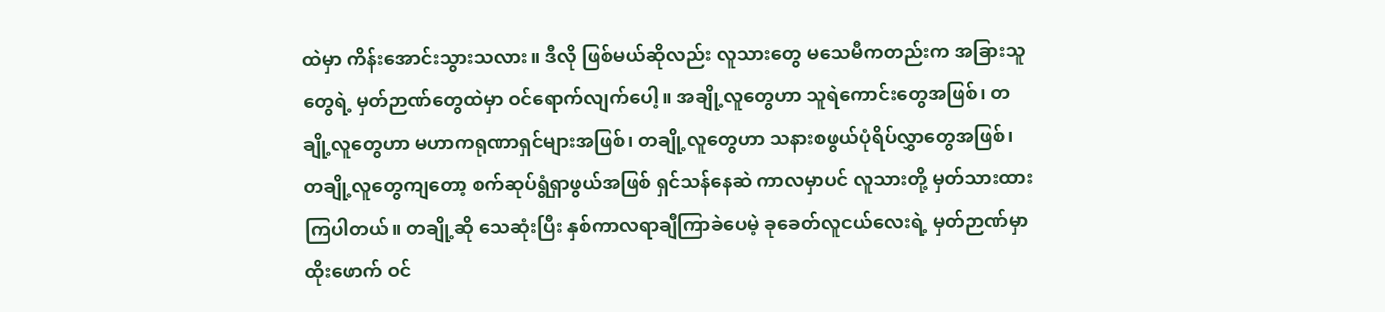ထဲမှာ ကိန်းအောင်းသွားသလား။ ဒီလို ဖြစ်မယ်ဆိုလည်း လူသားတွေ မသေမီကတည်းက အခြားသူတွေရဲ့ မှတ်ဉာဏ်တွေထဲမှာ ဝင်ရောက်လျက်ပေါ့။ အချို့လူတွေဟာ သူရဲကောင်းတွေအဖြစ်၊ တချို့လူတွေဟာ မဟာကရုဏာရှင်များအဖြစ်၊ တချို့လူတွေဟာ သနားစဖွယ်ပုံရိပ်လွှာတွေအဖြစ်၊ တချို့လူတွေကျတော့ စက်ဆုပ်ရွံရှာဖွယ်အဖြစ် ရှင်သန်နေဆဲ ကာလမှာပင် လူသားတို့ မှတ်သားထားကြပါတယ်။ တချို့ဆို သေဆုံးပြီး နှစ်ကာလရာချီကြာခဲပေမဲ့ ခုခေတ်လူငယ်လေးရဲ့ မှတ်ဉာဏ်မှာ ထိုးဖောက် ဝင်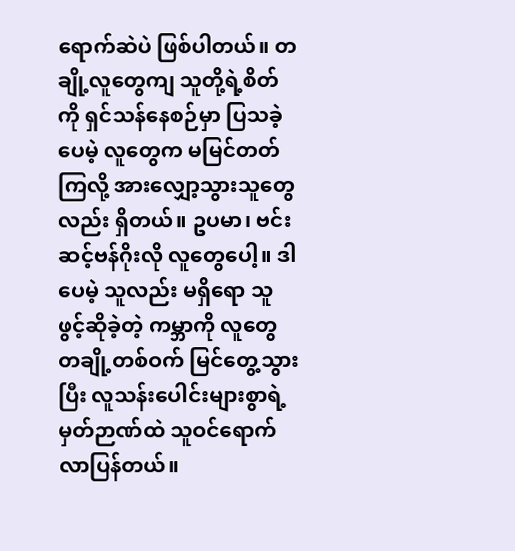ရောက်ဆဲပဲ ဖြစ်ပါတယ်။ တချို့လူတွေကျ သူတို့ရဲ့စိတ်ကို ရှင်သန်နေစဉ်မှာ ပြသခဲ့ပေမဲ့ လူတွေက မမြင်တတ်ကြလို့ အားလျှော့သွားသူတွေလည်း ရှိတယ်။ ဥပမာ၊ ဗင်းဆင့်ဗန်ဂိုးလို လူတွေပေါ့။ ဒါပေမဲ့ သူလည်း မရှိရော သူဖွင့်ဆိုခဲ့တဲ့ ကမ္ဘာကို လူတွေ တချို့တစ်ဝက် မြင်တွေ့သွားပြီး လူသန်းပေါင်းများစွာရဲ့ မှတ်ဉာဏ်ထဲ သူဝင်ရောက်လာပြန်တယ်။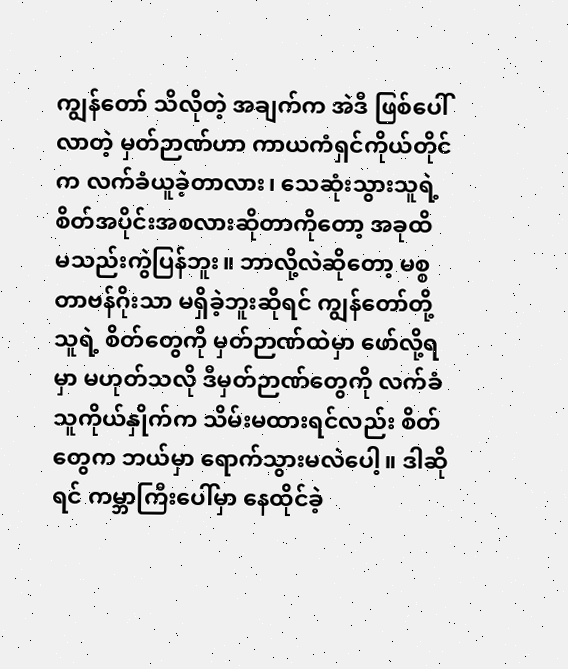ကျွန်တော် သိလိုတဲ့ အချက်က အဲဒီ ဖြစ်ပေါ်လာတဲ့ မှတ်ဉာဏ်ဟာ ကာယကံရှင်ကိုယ်တိုင်က လက်ခံယူခဲ့တာလား၊ သေဆုံးသွားသူရဲ့ စိတ်အပိုင်းအစလားဆိုတာကိုတော့ အခုထိ မသည်းကွဲပြန်ဘူး။ ဘာလို့လဲဆိုတော့ မစ္စတာဗန်ဂိုးသာ မရှိခဲ့ဘူးဆိုရင် ကျွန်တော်တို့ သူရဲ့ စိတ်တွေကို မှတ်ဉာဏ်ထဲမှာ ဖော်လို့ရမှာ မဟုတ်သလို ဒီမှတ်ဉာဏ်တွေကို လက်ခံသူကိုယ်နှိုက်က သိမ်းမထားရင်လည်း စိတ်တွေက ဘယ်မှာ ရောက်သွားမလဲပေါ့။ ဒါဆိုရင် ကမ္ဘာကြီးပေါ်မှာ နေထိုင်ခဲ့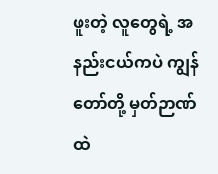ဖူးတဲ့ လူတွေရဲ့ အနည်းငယ်ကပဲ ကျွန်တော်တို့ မှတ်ဉာဏ်ထဲ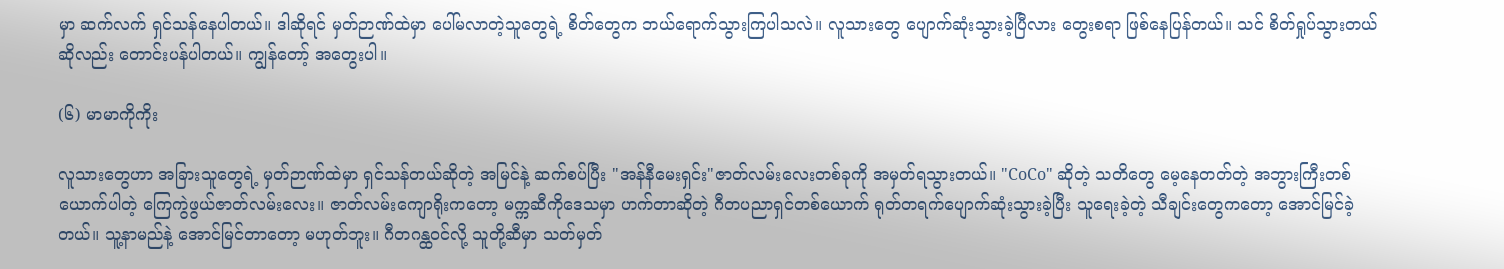မှာ ဆက်လက် ရှင်သန်နေပါတယ်။ ဒါဆိုရင် မှတ်ဉာဏ်ထဲမှာ ပေါ်မလာတဲ့သူတွေရဲ့ စိတ်တွေက ဘယ်ရောက်သွားကြပါသလဲ။ လူသားတွေ ပျောက်ဆုံးသွားခဲ့ပြီလား တွေးစရာ ဖြစ်နေပြန်တယ်။ သင် စိတ်ရှုပ်သွားတယ်ဆိုလည်း တောင်းပန်ပါတယ်။ ကျွန်တော့် အတွေးပါ။

(၆) မာမာကိုကိုး

လူသားတွေဟာ အခြားသူတွေရဲ့ မှတ်ဉာဏ်ထဲမှာ ရှင်သန်တယ်ဆိုတဲ့ အမြင်နဲ့ ဆက်စပ်ပြီး "အန်နီမေးရှင်း"ဇာတ်လမ်းလေးတစ်ခုကို အမှတ်ရသွားတယ်။ "CoCo" ဆိုတဲ့ သတိတွေ မေ့နေတတ်တဲ့ အဘွားကြီးတစ်ယောက်ပါတဲ့ ကြေကွဲဖွယ်ဇာတ်လမ်းလေး။ ဇာတ်လမ်းကျောရိုးကတော့ မက္ကဆီကိုဒေသမှာ ဟက်တာဆိုတဲ့ ဂီတပညာရှင်တစ်ယောက် ရုတ်တရက်ပျောက်ဆုံးသွားခဲ့ပြီး သူရေးခဲ့တဲ့ သီချင်းတွေကတော့ အောင်မြင်ခဲ့တယ်။ သူ့နာမည်နဲ့ အောင်မြင်တာတော့ မဟုတ်ဘူး။ ဂီတဂန္ထဝင်လို့ သူတို့ဆီမှာ သတ်မှတ်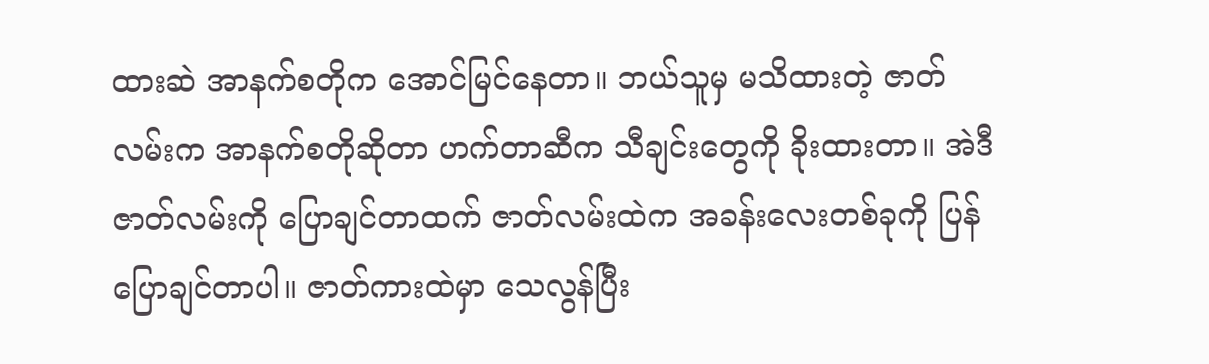ထားဆဲ အာနက်စတိုက အောင်မြင်နေတာ။ ဘယ်သူမှ မသိထားတဲ့ ဇာတ်လမ်းက အာနက်စတိုဆိုတာ ဟက်တာဆီက သီချင်းတွေကို ခိုးထားတာ။ အဲဒီဇာတ်လမ်းကို ပြောချင်တာထက် ဇာတ်လမ်းထဲက အခန်းလေးတစ်ခုကို ပြန်ပြောချင်တာပါ။ ဇာတ်ကားထဲမှာ သေလွန်ပြီး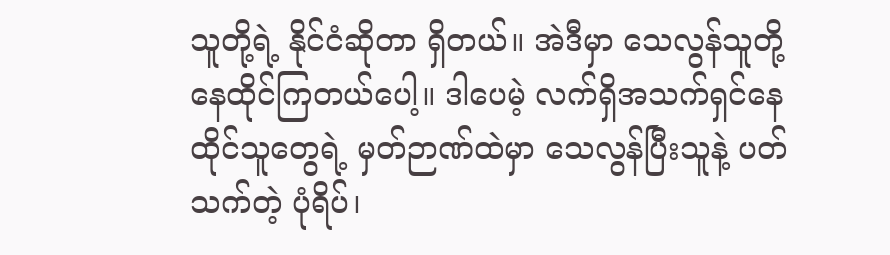သူတို့ရဲ့ နိုင်ငံဆိုတာ ရှိတယ်။ အဲဒီမှာ သေလွန်သူတို့ နေထိုင်ကြတယ်ပေါ့။ ဒါပေမဲ့ လက်ရှိအသက်ရှင်နေထိုင်သူတွေရဲ့ မှတ်ဉာဏ်ထဲမှာ သေလွန်ပြီးသူနဲ့ ပတ်သက်တဲ့ ပုံရိပ်၊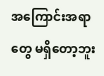အကြောင်းအရာတွေ မရှိတော့ဘူး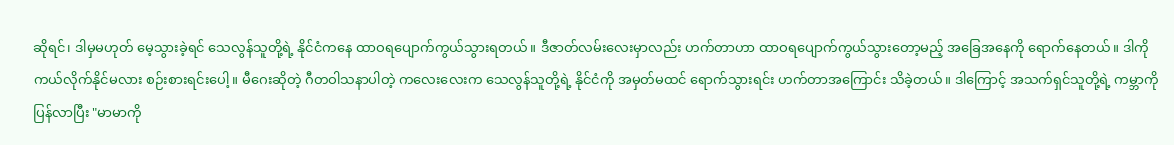ဆိုရင်၊ ဒါမှမဟုတ် မေ့သွားခဲ့ရင် သေလွန်သူတို့ရဲ့ နိုင်ငံကနေ ထာဝရပျောက်ကွယ်သွားရတယ်။ ဒီဇာတ်လမ်းလေးမှာလည်း ဟက်တာဟာ ထာဝရပျောက်ကွယ်သွားတော့မည့် အခြေအနေကို ရောက်နေတယ်။ ဒါကို ကယ်လိုက်နိုင်မလား စဉ်းစားရင်းပေါ့။ မီဂေးဆိုတဲ့ ဂီတဝါသနာပါတဲ့ ကလေးလေးက သေလွန်သူတို့ရဲ့ နိုင်ငံကို အမှတ်မထင် ရောက်သွားရင်း ဟက်တာအကြောင်း သိခဲ့တယ်။ ဒါကြောင့် အသက်ရှင်သူတို့ရဲ့ ကမ္ဘာကိုပြန်လာပြီး "မာမာကို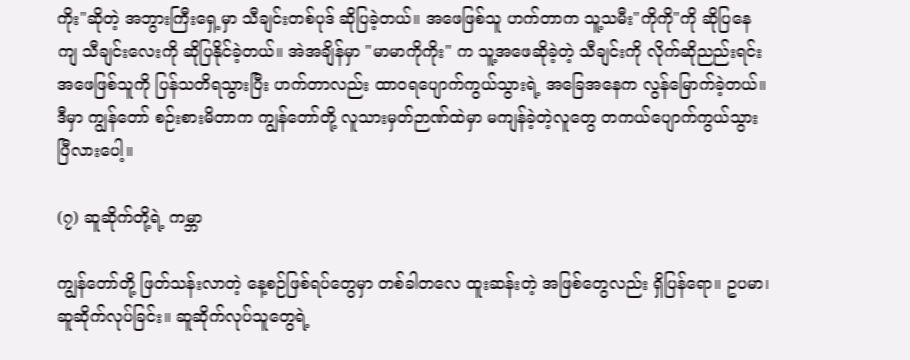ကိုး"ဆိုတဲ့ အဘွားကြီးရှေ့မှာ သီချင်းတစ်ပုဒ် ဆိုပြခဲ့တယ်။ အဖေဖြစ်သူ ဟက်တာက သူ့သမီး"ကိုကို"ကို ဆိုပြနေကျ သီချင်းလေးကို ဆိုပြနိုင်ခဲ့တယ်။ အဲအချိန်မှာ "မာမာကိုကိုး" က သူ့အဖေဆိုခဲ့တဲ့ သီချင်းကို လိုက်ဆိုညည်းရင်း အဖေဖြစ်သူကို ပြန်သတိရသွားပြီး ဟက်တာလည်း ထာဝရပျောက်ကွယ်သွားရဲ့ အခြေအနေက လွန်မြောက်ခဲ့တယ်။ ဒီမှာ ကျွန်တော် စဉ်းစားမိတာက ကျွန်တော်တို့ လူသားမှတ်ဉာဏ်ထဲမှာ မကျန်ခဲ့တဲ့လူတွေ တကယ်ပျောက်ကွယ်သွားပြီလားပေါ့။

(၇) ဆူဆိုက်တို့ရဲ့ ကမ္ဘာ

ကျွန်တော်တို့ ဖြတ်သန်းလာတဲ့ နေ့စဉ်ဖြစ်ရပ်တွေမှာ တစ်ခါတလေ ထူးဆန်းတဲ့ အဖြစ်တွေလည်း ရှိပြန်ရော။ ဥပမာ၊ ဆူဆိုက်လုပ်ခြင်း။ ဆူဆိုက်လုပ်သူတွေရဲ့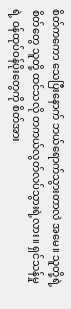စိတ်ကကော သေပြီးနောက် ဘယ်ရောက်သွားတာလဲ အမေ။ သူတို့ရဲ့ စိတ်တွေ သူတို့ ထင်သလို တကယ်လွတ်လပ်သွားရဲ့လား။ ရှင်သန်မှုရဲ့ ဝန်ထုပ်ဝန်ပိုးတွေကို စိတ်အား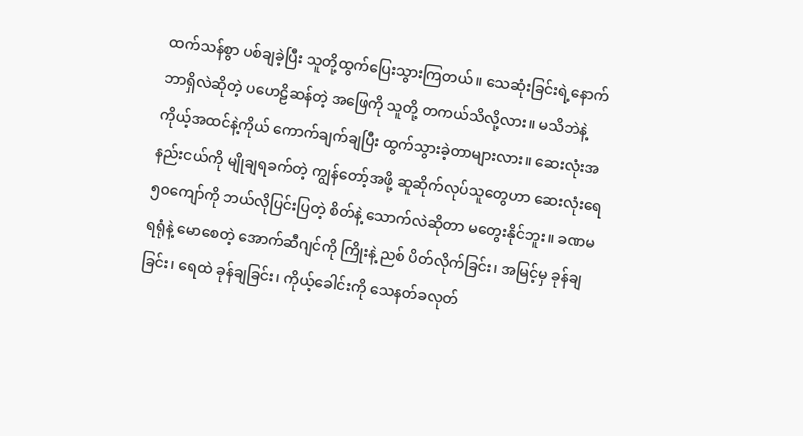ထက်သန်စွာ ပစ်ချခဲ့ပြီး သူတို့ထွက်ပြေးသွားကြတယ်။ သေဆုံးခြင်းရဲ့နောက် ဘာရှိလဲဆိုတဲ့ ပဟေဠိဆန်တဲ့ အဖြေကို သူတို့ တကယ်သိလို့လား။ မသိဘဲနဲ့ ကိုယ့်အထင်နဲ့ကိုယ် ကောက်ချက်ချပြီး ထွက်သွားခဲ့တာများလား။ ဆေးလုံးအနည်းငယ်ကို မျိုချရခက်တဲ့ ကျွန်တော့်အဖို့ ဆူဆိုက်လုပ်သူတွေဟာ ဆေးလုံးရေ ၅၀ကျော်ကို ဘယ်လိုပြင်းပြတဲ့ စိတ်နဲ့ သောက်လဲဆိုတာ မတွေးနိုင်ဘူး။ ခဏမရရုံနဲ့ မောစေတဲ့ အောက်ဆီဂျင်ကို ကြိုးနဲ့ ညစ် ပိတ်လိုက်ခြင်း၊ အမြင့်မှ ခုန်ချခြင်း၊ ရေထဲ ခုန်ချခြင်း၊ ကိုယ့်ခေါင်းကို သေနတ်ခလုတ်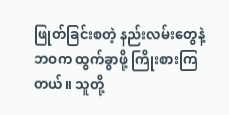ဖြုတ်ခြင်းစတဲ့ နည်းလမ်းတွေနဲ့ ဘဝက ထွက်ခွာဖို့ ကြိုးစားကြတယ်။ သူတို့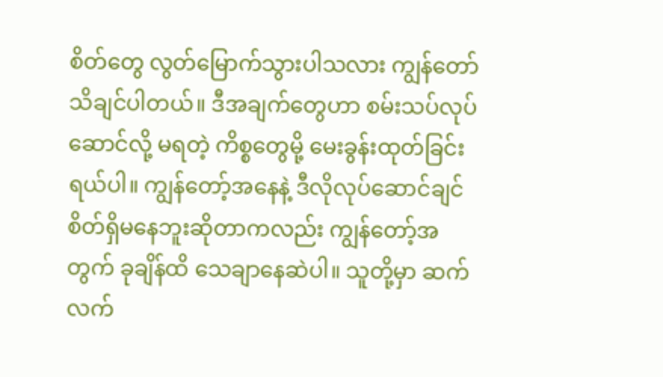စိတ်တွေ လွတ်မြောက်သွားပါသလား ကျွန်တော် သိချင်ပါတယ်။ ဒီအချက်တွေဟာ စမ်းသပ်လုပ်ဆောင်လို့ မရတဲ့ ကိစ္စတွေမို့ မေးခွန်းထုတ်ခြင်းရယ်ပါ။ ကျွန်တော့်အနေနဲ့ ဒီလိုလုပ်ဆောင်ချင်စိတ်ရှိမနေဘူးဆိုတာကလည်း ကျွန်တော့်အတွက် ခုချိန်ထိ သေချာနေဆဲပါ။ သူတို့မှာ ဆက်လက်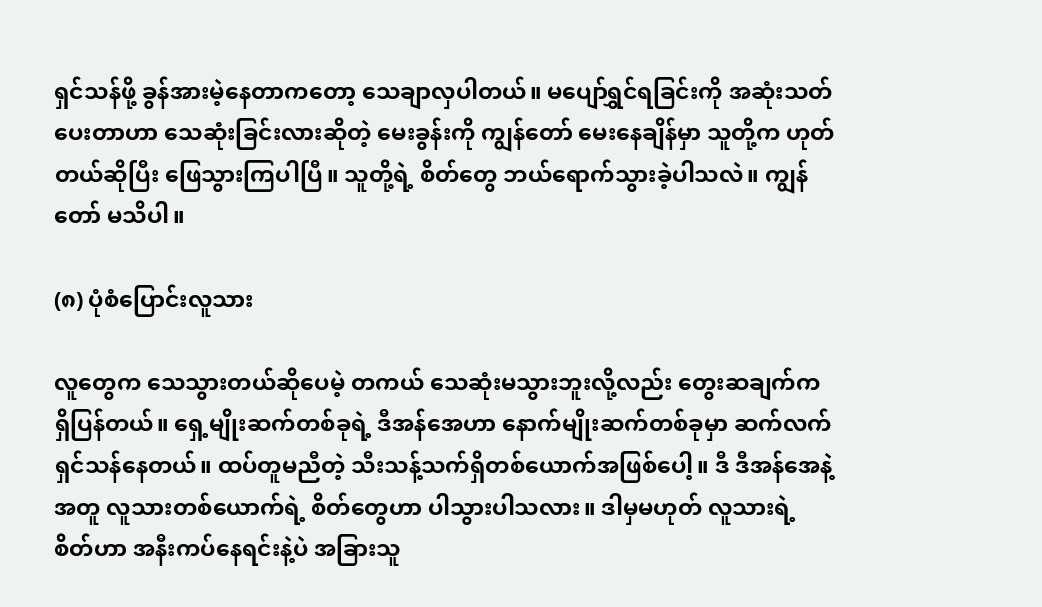ရှင်သန်ဖို့ ခွန်အားမဲ့နေတာကတော့ သေချာလှပါတယ်။ မပျော်ရွှင်ရခြင်းကို အဆုံးသတ်ပေးတာဟာ သေဆုံးခြင်းလားဆိုတဲ့ မေးခွန်းကို ကျွန်တော် မေးနေချိန်မှာ သူတို့က ဟုတ်တယ်ဆိုပြီး ဖြေသွားကြပါပြီ။ သူတို့ရဲ့ စိတ်တွေ ဘယ်ရောက်သွားခဲ့ပါသလဲ။ ကျွန်တော် မသိပါ။

(၈) ပုံစံပြောင်းလူသား

လူတွေက သေသွားတယ်ဆိုပေမဲ့ တကယ် သေဆုံးမသွားဘူးလို့လည်း တွေးဆချက်က ရှိပြန်တယ်။ ရှေ့မျိုးဆက်တစ်ခုရဲ့ ဒီအန်အေဟာ နောက်မျိုးဆက်တစ်ခုမှာ ဆက်လက်ရှင်သန်နေတယ်။ ထပ်တူမညီတဲ့ သီးသန့်သက်ရှိတစ်ယောက်အဖြစ်ပေါ့။ ဒီ ဒီအန်အေနဲ့အတူ လူသားတစ်ယောက်ရဲ့ စိတ်တွေဟာ ပါသွားပါသလား။ ဒါမှမဟုတ် လူသားရဲ့ စိတ်ဟာ အနီးကပ်နေရင်းနဲ့ပဲ အခြားသူ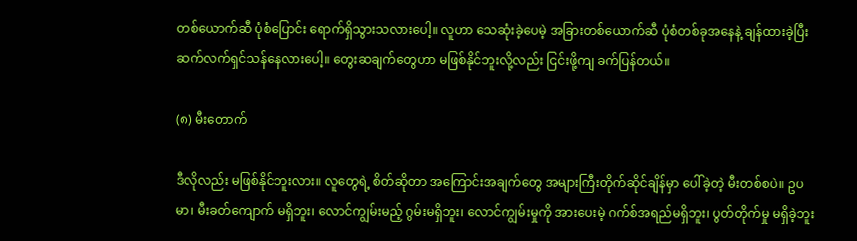တစ်ယောက်ဆီ ပုံစံပြောင်း ရောက်ရှိသွားသလားပေါ့။ လူဟာ သေဆုံးခဲ့ပေမဲ့ အခြားတစ်ယောက်ဆီ ပုံစံတစ်ခုအနေနဲ့ ချန်ထားခဲ့ပြီး ဆက်လက်ရှင်သန်နေလားပေါ့။ တွေးဆချက်တွေဟာ မဖြစ်နိုင်ဘူးလို့လည်း ငြင်းဖို့ကျ ခက်ပြန်တယ်။

(၈) မီးတောက်

ဒီလိုလည်း မဖြစ်နိုင်ဘူးလား။ လူတွေရဲ့ စိတ်ဆိုတာ အကြောင်းအချက်တွေ အများကြီးတိုက်ဆိုင်ချိန်မှာ ပေါ်ခဲ့တဲ့ မီးတစ်စပဲ။ ဥပမာ၊ မီးခတ်ကျောက် မရှိဘူး၊ လောင်ကျွမ်းမည့် ဂွမ်းမရှိဘူး၊ လောင်ကျွမ်းမှုကို အားပေးမဲ့ ဂက်စ်အရည်မရှိဘူး၊ ပွတ်တိုက်မှု မရှိခဲ့ဘူး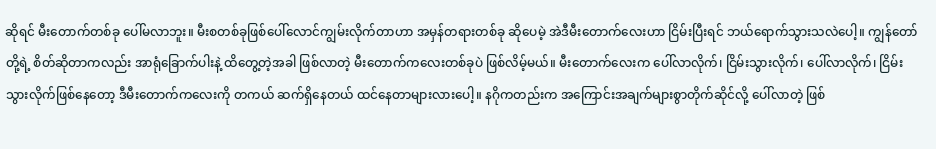ဆိုရင် မီးတောက်တစ်ခု ပေါ်မလာဘူး။ မီးစတစ်ခုဖြစ်ပေါ်လောင်ကျွမ်းလိုက်တာဟာ အမှန်တရားတစ်ခု ဆိုပေမဲ့ အဲဒီမီးတောက်လေးဟာ ငြိမ်းပြီးရင် ဘယ်ရောက်သွားသလဲပေါ့။ ကျွန်တော်တို့ရဲ့ စိတ်ဆိုတာကလည်း အာရုံခြောက်ပါးနဲ့ ထိတွေ့တဲ့အခါ ဖြစ်လာတဲ့ မီးတောက်ကလေးတစ်ခုပဲ ဖြစ်လိမ့်မယ်။ မီးတောက်လေးက ပေါ်လာလိုက်၊ ငြိမ်းသွားလိုက်၊ ပေါ်လာလိုက်၊ ငြိမ်းသွားလိုက်ဖြစ်နေတော့ ဒီမီးတောက်ကလေးကို တကယ် ဆက်ရှိနေတယ် ထင်နေတာများလားပေါ့။ နဂိုကတည်းက အကြောင်းအချက်များစွာတိုက်ဆိုင်လို့ ပေါ်လာတဲ့ ဖြစ်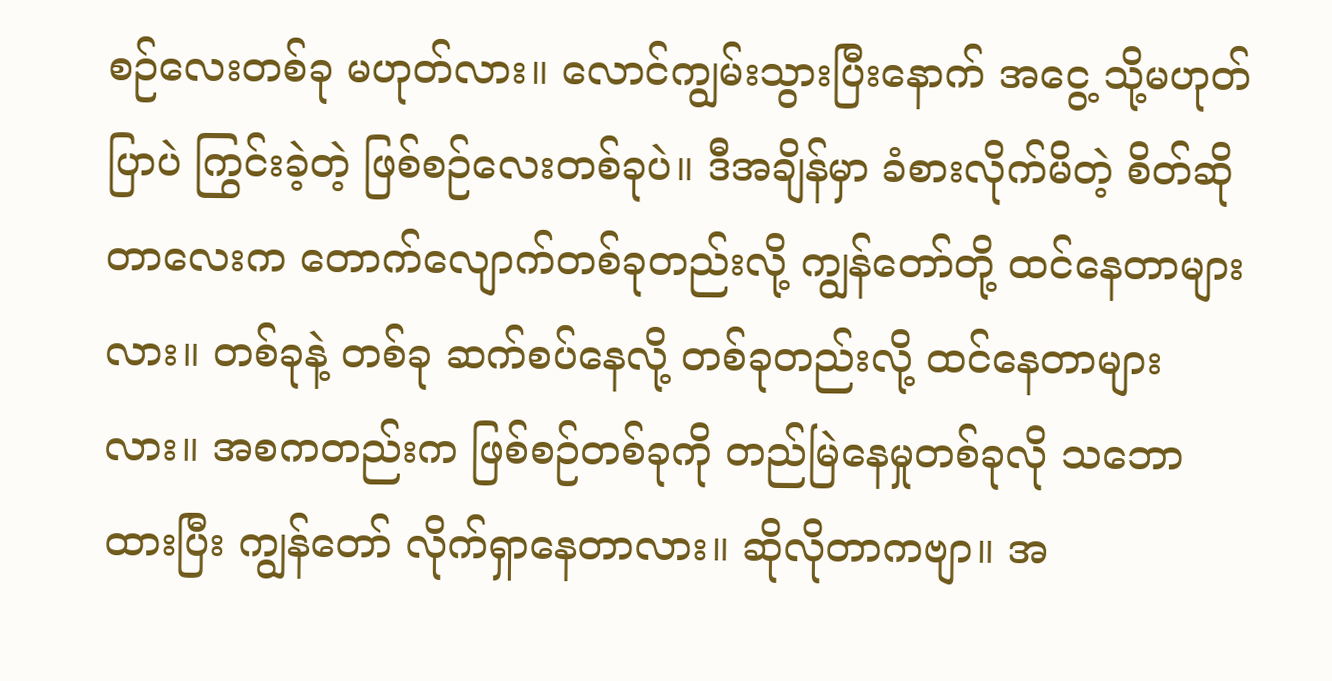စဉ်လေးတစ်ခု မဟုတ်လား။ လောင်ကျွမ်းသွားပြီးနောက် အငွေ့ သို့မဟုတ် ပြာပဲ ကြွင်းခဲ့တဲ့ ဖြစ်စဉ်လေးတစ်ခုပဲ။ ဒီအချိန်မှာ ခံစားလိုက်မိတဲ့ စိတ်ဆိုတာလေးက တောက်လျောက်တစ်ခုတည်းလို့ ကျွန်တော်တို့ ထင်နေတာများလား။ တစ်ခုနဲ့ တစ်ခု ဆက်စပ်နေလို့ တစ်ခုတည်းလို့ ထင်နေတာများလား။ အစကတည်းက ဖြစ်စဉ်တစ်ခုကို တည်မြဲနေမှုတစ်ခုလို သဘောထားပြီး ကျွန်တော် လိုက်ရှာနေတာလား။ ဆိုလိုတာကဗျာ။ အ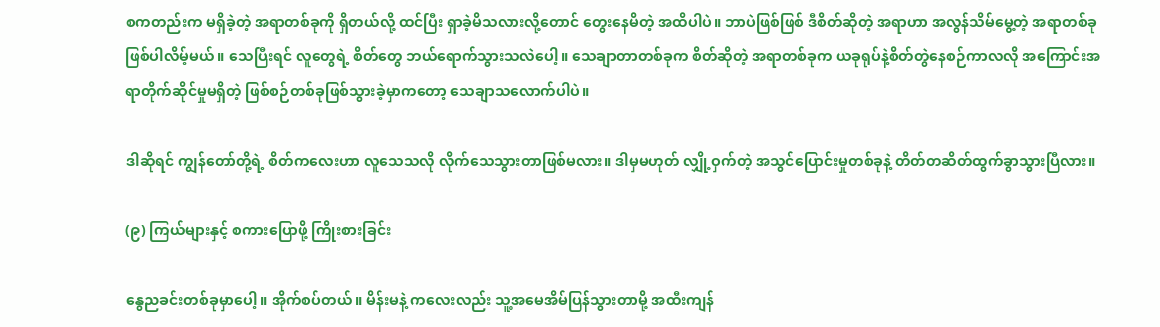စကတည်းက မရှိခဲ့တဲ့ အရာတစ်ခုကို ရှိတယ်လို့ ထင်ပြီး ရှာခဲ့မိသလားလို့တောင် တွေးနေမိတဲ့ အထိပါပဲ။ ဘာပဲဖြစ်ဖြစ် ဒီစိတ်ဆိုတဲ့ အရာဟာ အလွန်သိမ်မွေ့တဲ့ အရာတစ်ခု ဖြစ်ပါလိမ့်မယ်။ သေပြီးရင် လူတွေရဲ့ စိတ်တွေ ဘယ်ရောက်သွားသလဲပေါ့။ သေချာတာတစ်ခုက စိတ်ဆိုတဲ့ အရာတစ်ခုက ယခုရုပ်နဲ့စိတ်တွဲနေစဉ်ကာလလို အကြောင်းအရာတိုက်ဆိုင်မှုမရှိတဲ့ ဖြစ်စဉ်တစ်ခုဖြစ်သွားခဲ့မှာကတော့ သေချာသလောက်ပါပဲ။

ဒါဆိုရင် ကျွန်တော်တို့ရဲ့ စိတ်ကလေးဟာ လူသေသလို လိုက်သေသွားတာဖြစ်မလား။ ဒါမှမဟုတ် လျှို့ဝှက်တဲ့ အသွင်ပြောင်းမှုတစ်ခုနဲ့ တိတ်တဆိတ်ထွက်ခွာသွားပြီလား။

(၉) ကြယ်များနှင့် စကားပြောဖို့ ကြိုးစားခြင်း

နွေညခင်းတစ်ခုမှာပေါ့။ အိုက်စပ်တယ်။ မိန်းမနဲ့ ကလေးလည်း သူ့အမေအိမ်ပြန်သွားတာမို့ အထီးကျန်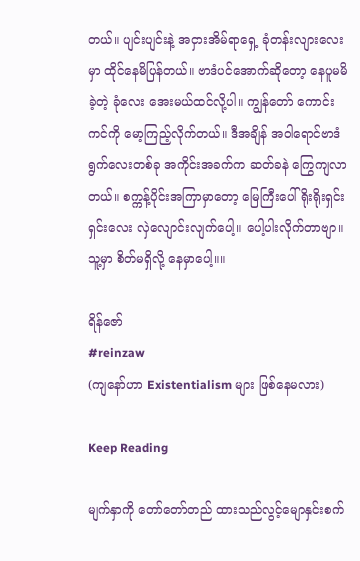တယ်။ ပျင်းပျင်းနဲ့ အငှားအိမ်ရာရှေ့ ခုံတန်းလျားလေးမှာ ထိုင်နေမိပြန်တယ်။ ဗာဒံပင်အောက်ဆိုတော့ နေပူမမိခဲ့တဲ့ ခုံလေး အေးမယ်ထင်လို့ပါ။ ကျွန်တော် ကောင်းကင်ကို မော့ကြည့်လိုက်တယ်။ ဒီအချိန် အဝါရောင်ဗာဒံရွက်လေးတစ်ခု အကိုင်းအခက်က ဆတ်ခနဲ ကြွေကျလာတယ်။ စက္ကန့်ပိုင်းအကြာမှာတော့ မြေကြီးပေါ် ရိုးရိုးရှင်းရှင်းလေး လှဲလျောင်းလျက်ပေါ့။ ပေါ့ပါးလိုက်တာဗျာ။ သူ့မှာ စိတ်မရှိလို့ နေမှာပေါ့။။

ရိန်ဇော်
#reinzaw
(ကျနော်ဟာ Existentialism များ ဖြစ်နေမလား)

Keep Reading

မျက်နှာကို တော်တော်တည် ထားသည်လွင့်မျောနှင်းစက်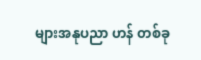များအနုပညာ ဟန် တစ်ခု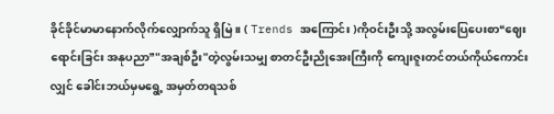ခိုင်ခိုင်မာမာနောက်လိုက်လျှောက်သူ ရှိမြဲ။ ( Trends အကြောင်း )ကိုဝင်းဦးသို့ အလွမ်းပြေပေးစာ❝ဈေးရောင်းခြင်း အနုပညာ❞"အချစ်ဦး"တဲ့လွမ်းသမျှ စာတင်ဦးညိုအေးကြီးကို ကျေးဇူးတင်တယ်ကိုယ်ကောင်းလျှင် ခေါင်းဘယ်မှမရွေ့ အမှတ်တရသစ်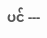ပင် ---